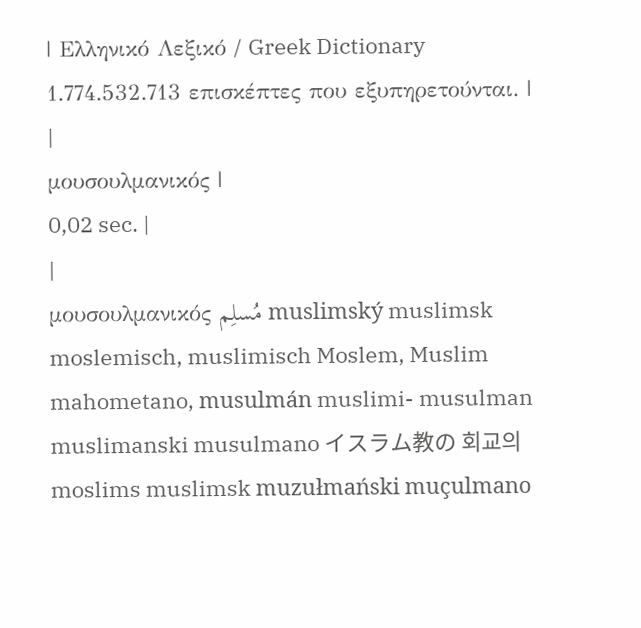| Ελληνικό Λεξικό / Greek Dictionary 1.774.532.713 επισκέπτες που εξυπηρετούνται. |
|
μουσουλμανικός |
0,02 sec. |
|
μουσουλμανικός مُسلِم muslimský muslimsk moslemisch, muslimisch Moslem, Muslim mahometano, musulmán muslimi- musulman muslimanski musulmano イスラム教の 회교의 moslims muslimsk muzułmański muçulmano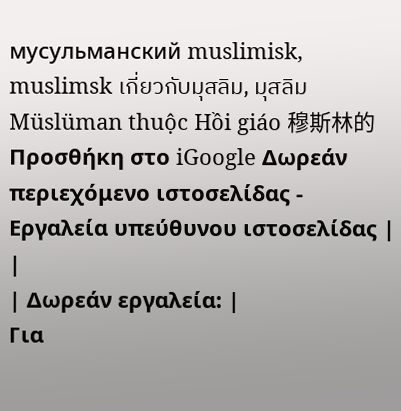мусульманский muslimisk, muslimsk เกี่ยวกับมุสลิม, มุสลิม Müslüman thuộc Hồi giáo 穆斯林的 Προσθήκη στο iGoogle Δωρεάν περιεχόμενο ιστοσελίδας - Εργαλεία υπεύθυνου ιστοσελίδας |
|
| Δωρεάν εργαλεία: |
Για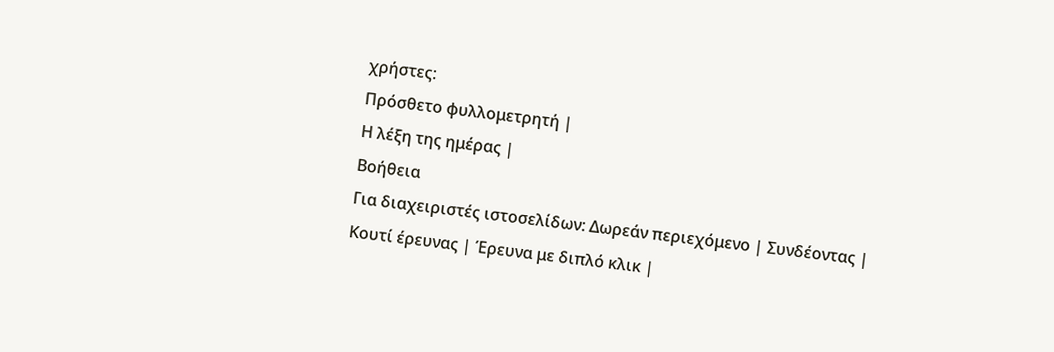χρήστες:
Πρόσθετο φυλλομετρητή |
Η λέξη της ημέρας |
Βοήθεια
Για διαχειριστές ιστοσελίδων: Δωρεάν περιεχόμενο | Συνδέοντας | Κουτί έρευνας | Έρευνα με διπλό κλικ |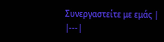Συνεργαστείτε με εμάς |
|---|